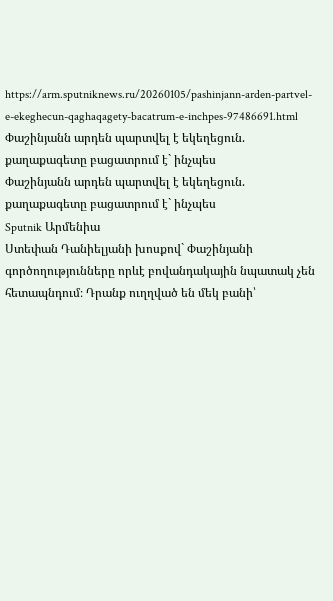https://arm.sputniknews.ru/20260105/pashinjann-arden-partvel-e-ekeghecun-qaghaqagety-bacatrum-e-inchpes-97486691.html
Փաշինյանն արդեն պարտվել է եկեղեցուն. քաղաքագետը բացատրում է` ինչպես
Փաշինյանն արդեն պարտվել է եկեղեցուն. քաղաքագետը բացատրում է` ինչպես
Sputnik Արմենիա
Ստեփան Դանիելյանի խոսքով` Փաշինյանի գործողությունները որևէ բովանդակային նպատակ չեն հետապնդում։ Դրանք ուղղված են մեկ բանի՝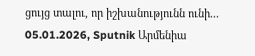ցույց տալու, որ իշխանությունն ունի... 05.01.2026, Sputnik Արմենիա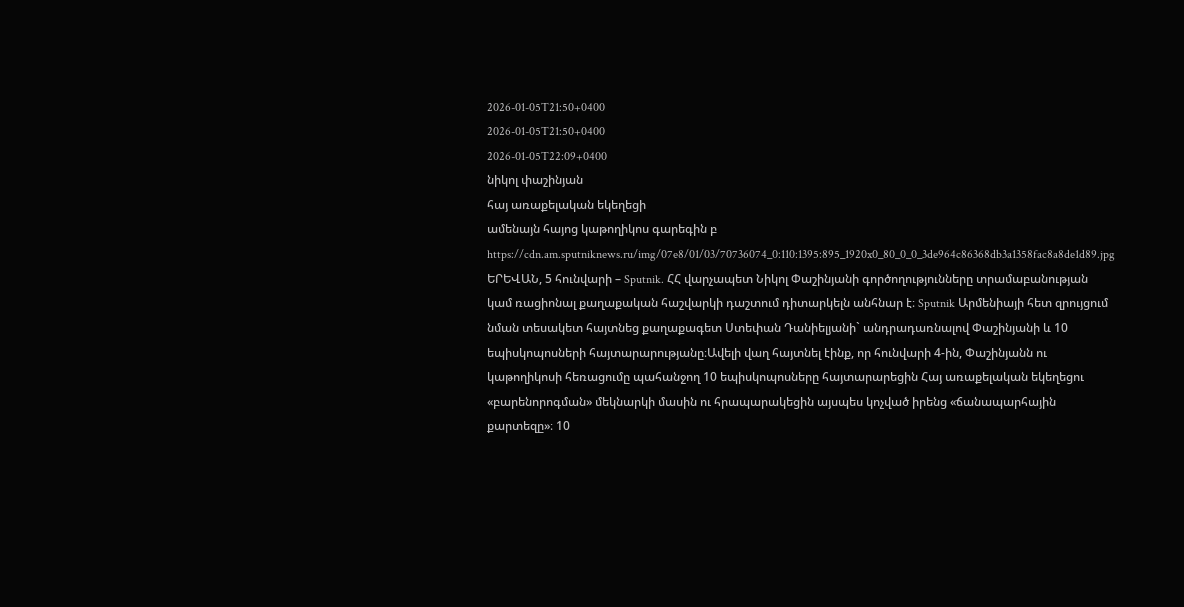2026-01-05T21:50+0400
2026-01-05T21:50+0400
2026-01-05T22:09+0400
նիկոլ փաշինյան
հայ առաքելական եկեղեցի
ամենայն հայոց կաթողիկոս գարեգին բ
https://cdn.am.sputniknews.ru/img/07e8/01/03/70736074_0:110:1395:895_1920x0_80_0_0_3de964c86368db3a1358fac8a8de1d89.jpg
ԵՐԵՎԱՆ, 5 հունվարի – Sputnik. ՀՀ վարչապետ Նիկոլ Փաշինյանի գործողությունները տրամաբանության կամ ռացիոնալ քաղաքական հաշվարկի դաշտում դիտարկելն անհնար է։ Sputnik Արմենիայի հետ զրույցում նման տեսակետ հայտնեց քաղաքագետ Ստեփան Դանիելյանի` անդրադառնալով Փաշինյանի և 10 եպիսկոպոսների հայտարարությանը։Ավելի վաղ հայտնել էինք, որ հունվարի 4-ին, Փաշինյանն ու կաթողիկոսի հեռացումը պահանջող 10 եպիսկոպոսները հայտարարեցին Հայ առաքելական եկեղեցու «բարենորոգման» մեկնարկի մասին ու հրապարակեցին այսպես կոչված իրենց «ճանապարհային քարտեզը»։ 10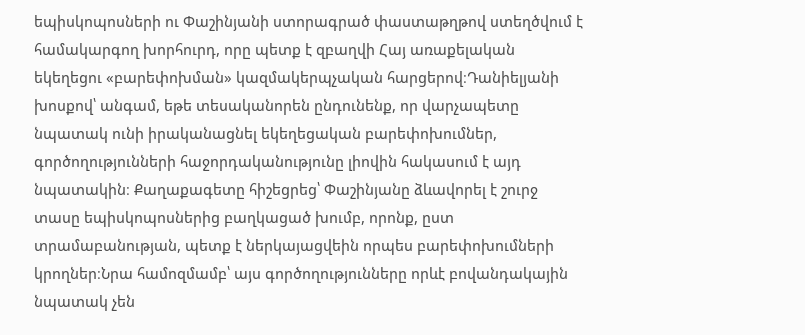եպիսկոպոսների ու Փաշինյանի ստորագրած փաստաթղթով ստեղծվում է համակարգող խորհուրդ, որը պետք է զբաղվի Հայ առաքելական եկեղեցու «բարեփոխման» կազմակերպչական հարցերով։Դանիելյանի խոսքով՝ անգամ, եթե տեսականորեն ընդունենք, որ վարչապետը նպատակ ունի իրականացնել եկեղեցական բարեփոխումներ, գործողությունների հաջորդականությունը լիովին հակասում է այդ նպատակին։ Քաղաքագետը հիշեցրեց՝ Փաշինյանը ձևավորել է շուրջ տասը եպիսկոպոսներից բաղկացած խումբ, որոնք, ըստ տրամաբանության, պետք է ներկայացվեին որպես բարեփոխումների կրողներ։Նրա համոզմամբ՝ այս գործողությունները որևէ բովանդակային նպատակ չեն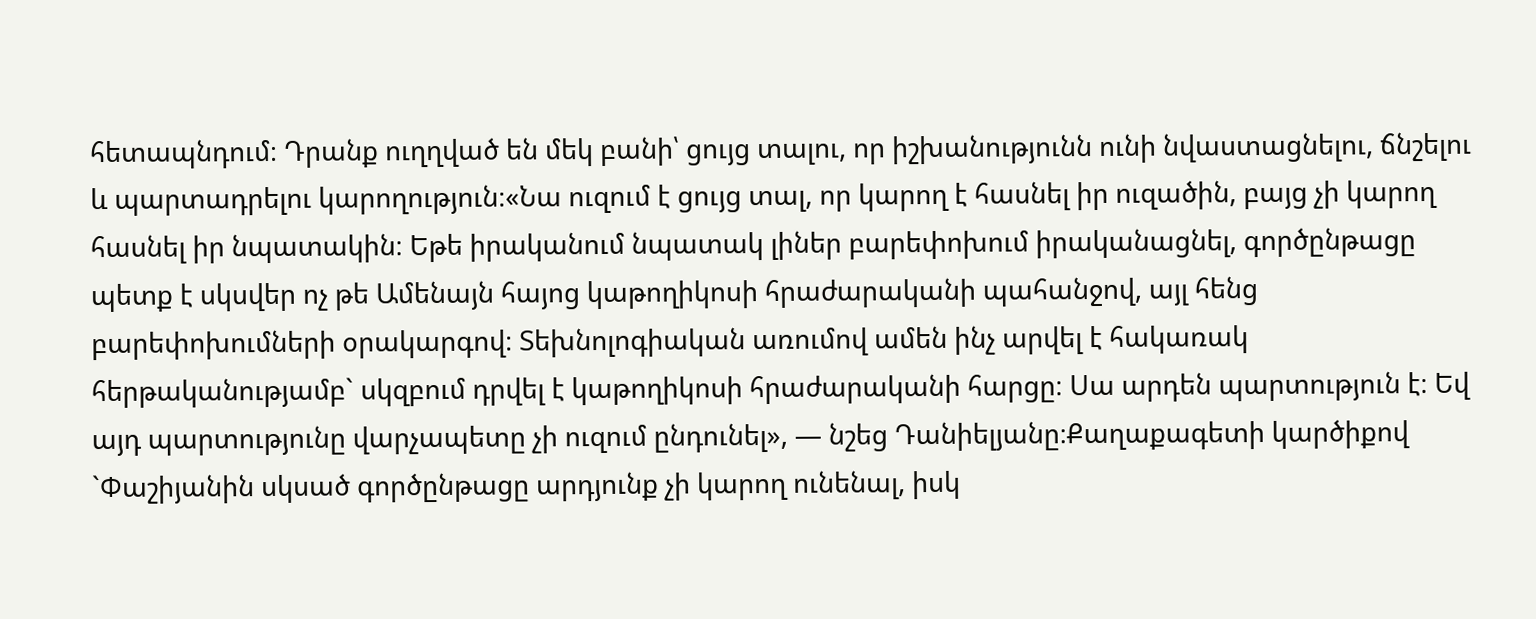հետապնդում։ Դրանք ուղղված են մեկ բանի՝ ցույց տալու, որ իշխանությունն ունի նվաստացնելու, ճնշելու և պարտադրելու կարողություն։«Նա ուզում է ցույց տալ, որ կարող է հասնել իր ուզածին, բայց չի կարող հասնել իր նպատակին։ Եթե իրականում նպատակ լիներ բարեփոխում իրականացնել, գործընթացը պետք է սկսվեր ոչ թե Ամենայն հայոց կաթողիկոսի հրաժարականի պահանջով, այլ հենց բարեփոխումների օրակարգով։ Տեխնոլոգիական առումով ամեն ինչ արվել է հակառակ հերթականությամբ` սկզբում դրվել է կաթողիկոսի հրաժարականի հարցը։ Սա արդեն պարտություն է։ Եվ այդ պարտությունը վարչապետը չի ուզում ընդունել», — նշեց Դանիելյանը։Քաղաքագետի կարծիքով `Փաշիյանին սկսած գործընթացը արդյունք չի կարող ունենալ, իսկ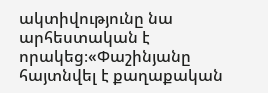ակտիվությունը նա արհեստական է որակեց։«Փաշինյանը հայտնվել է քաղաքական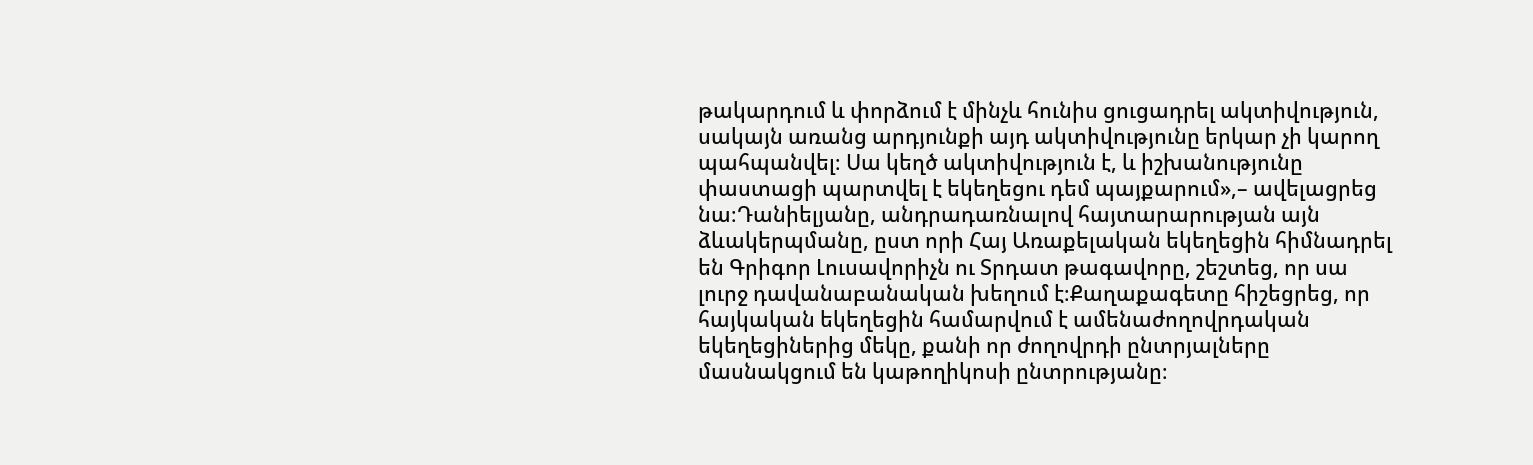թակարդում և փորձում է մինչև հունիս ցուցադրել ակտիվություն, սակայն առանց արդյունքի այդ ակտիվությունը երկար չի կարող պահպանվել։ Սա կեղծ ակտիվություն է, և իշխանությունը փաստացի պարտվել է եկեղեցու դեմ պայքարում»,– ավելացրեց նա։Դանիելյանը, անդրադառնալով հայտարարության այն ձևակերպմանը, ըստ որի Հայ Առաքելական եկեղեցին հիմնադրել են Գրիգոր Լուսավորիչն ու Տրդատ թագավորը, շեշտեց, որ սա լուրջ դավանաբանական խեղում է։Քաղաքագետը հիշեցրեց, որ հայկական եկեղեցին համարվում է ամենաժողովրդական եկեղեցիներից մեկը, քանի որ ժողովրդի ընտրյալները մասնակցում են կաթողիկոսի ընտրությանը։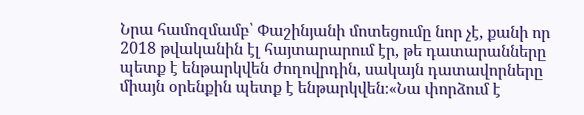Նրա համոզմամբ՝ Փաշինյանի մոտեցումը նոր չէ, քանի որ 2018 թվականին էլ հայտարարում էր, թե դատարանները պետք է ենթարկվեն ժողովրդին, սակայն դատավորները միայն օրենքին պետք է ենթարկվեն։«Նա փորձում է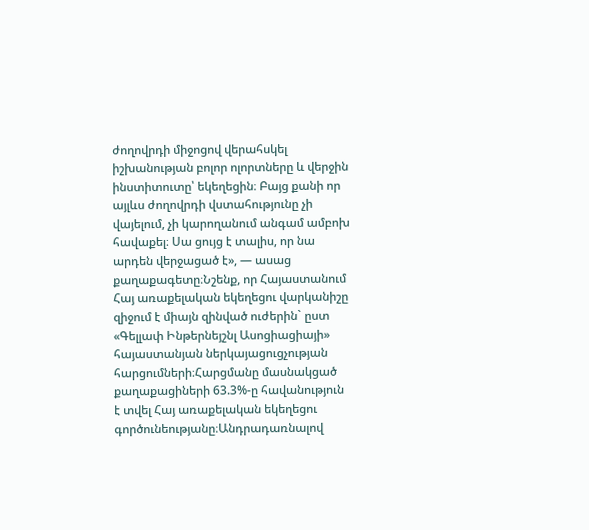ժողովրդի միջոցով վերահսկել իշխանության բոլոր ոլորտները և վերջին ինստիտուտը՝ եկեղեցին։ Բայց քանի որ այլևս ժողովրդի վստահությունը չի վայելում, չի կարողանում անգամ ամբոխ հավաքել։ Սա ցույց է տալիս, որ նա արդեն վերջացած է», — ասաց քաղաքագետը։Նշենք, որ Հայաստանում Հայ առաքելական եկեղեցու վարկանիշը զիջում է միայն զինված ուժերին` ըստ «Գելլափ Ինթերնեյշնլ Ասոցիացիայի» հայաստանյան ներկայացուցչության հարցումների։Հարցմանը մասնակցած քաղաքացիների 63.3%-ը հավանություն է տվել Հայ առաքելական եկեղեցու գործունեությանը։Անդրադառնալով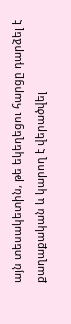այն տեսակետին, թե եկեղեցու հարցը դարձել է քաղաքական և կարող է վերածվել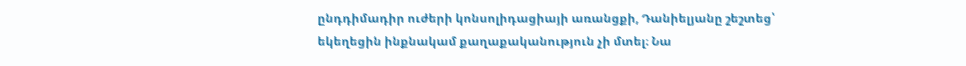ընդդիմադիր ուժերի կոնսոլիդացիայի առանցքի, Դանիելյանը շեշտեց՝ եկեղեցին ինքնակամ քաղաքականություն չի մտել։ Նա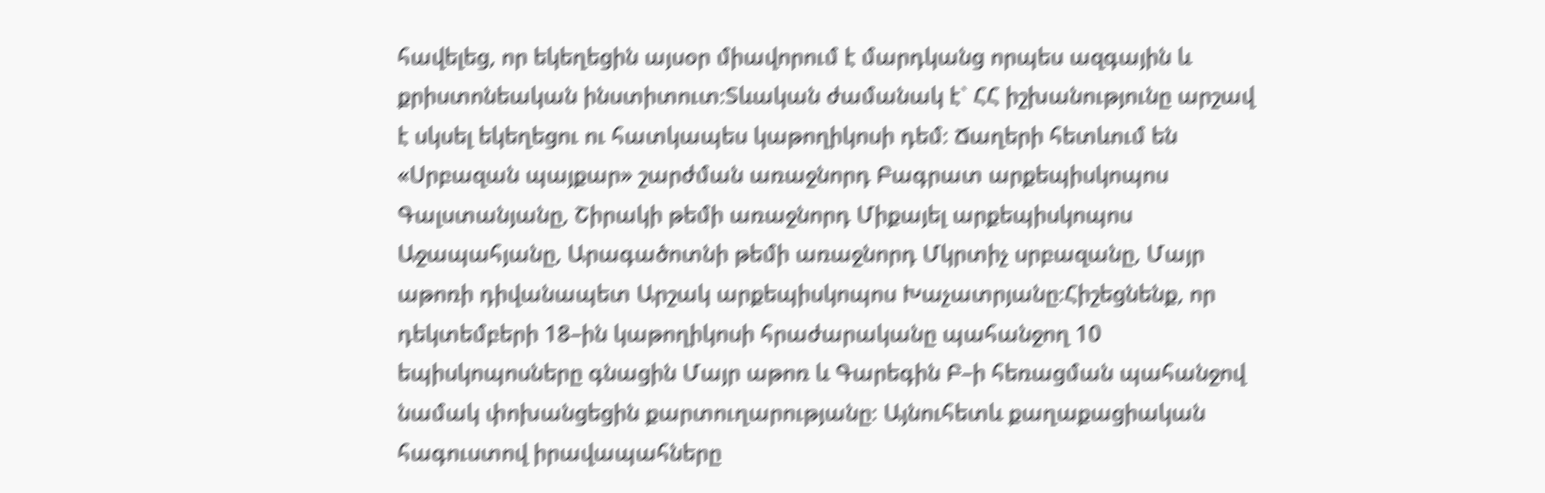հավելեց, որ եկեղեցին այսօր միավորում է մարդկանց որպես ազգային և քրիստոնեական ինստիտուտ։Տևական ժամանակ է` ՀՀ իշխանությունը արշավ է սկսել եկեղեցու ու հատկապես կաթողիկոսի դեմ։ Ճաղերի հետևում են «Սրբազան պայքար» շարժման առաջնորդ Բագրատ արքեպիսկոպոս Գալստանյանը, Շիրակի թեմի առաջնորդ Միքայել արքեպիսկոպոս Աջապահյանը, Արագածոտնի թեմի առաջնորդ Մկրտիչ սրբազանը, Մայր աթոռի դիվանապետ Արշակ արքեպիսկոպոս Խաչատրյանը։Հիշեցնենք, որ դեկտեմբերի 18–ին կաթողիկոսի հրաժարականը պահանջող 10 եպիսկոպոսները գնացին Մայր աթոռ և Գարեգին Բ–ի հեռացման պահանջով նամակ փոխանցեցին քարտուղարությանը։ Այնուհետև քաղաքացիական հագուստով իրավապահները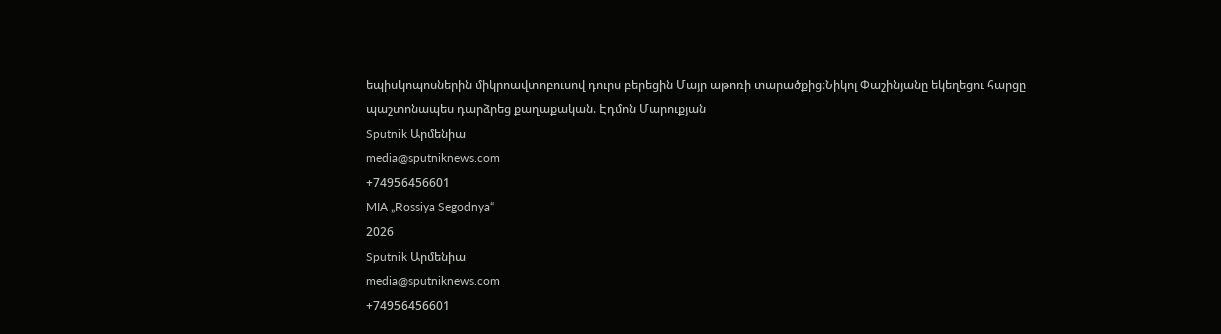եպիսկոպոսներին միկրոավտոբուսով դուրս բերեցին Մայր աթոռի տարածքից։Նիկոլ Փաշինյանը եկեղեցու հարցը պաշտոնապես դարձրեց քաղաքական. Էդմոն Մարուքյան
Sputnik Արմենիա
media@sputniknews.com
+74956456601
MIA „Rossiya Segodnya“
2026
Sputnik Արմենիա
media@sputniknews.com
+74956456601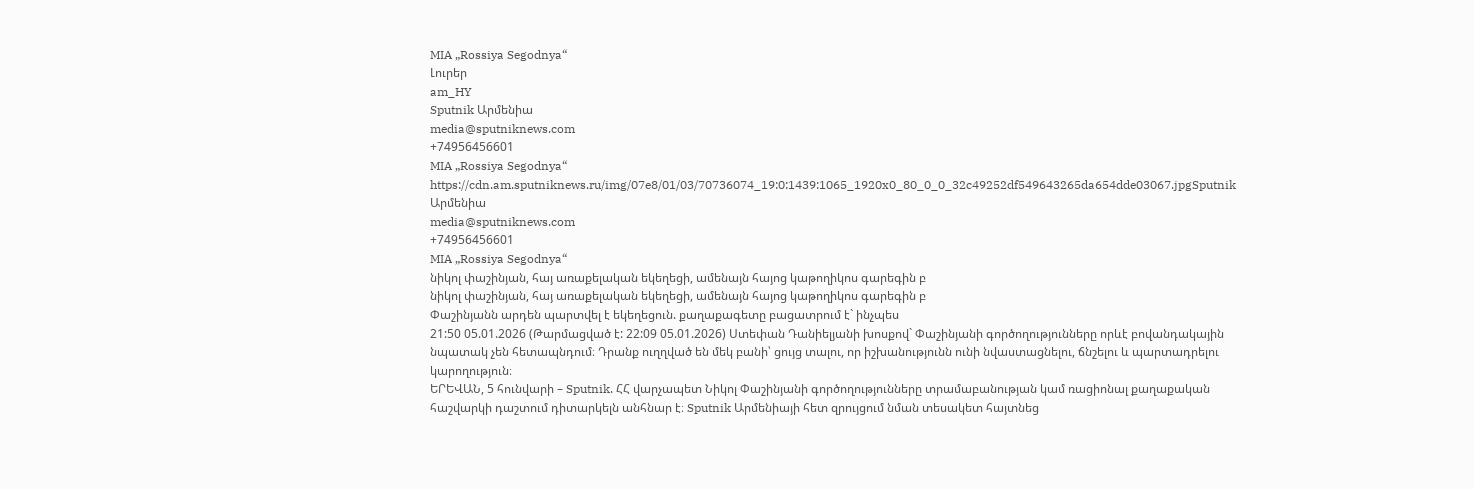MIA „Rossiya Segodnya“
Լուրեր
am_HY
Sputnik Արմենիա
media@sputniknews.com
+74956456601
MIA „Rossiya Segodnya“
https://cdn.am.sputniknews.ru/img/07e8/01/03/70736074_19:0:1439:1065_1920x0_80_0_0_32c49252df549643265da654dde03067.jpgSputnik Արմենիա
media@sputniknews.com
+74956456601
MIA „Rossiya Segodnya“
նիկոլ փաշինյան, հայ առաքելական եկեղեցի, ամենայն հայոց կաթողիկոս գարեգին բ
նիկոլ փաշինյան, հայ առաքելական եկեղեցի, ամենայն հայոց կաթողիկոս գարեգին բ
Փաշինյանն արդեն պարտվել է եկեղեցուն. քաղաքագետը բացատրում է` ինչպես
21:50 05.01.2026 (Թարմացված է: 22:09 05.01.2026) Ստեփան Դանիելյանի խոսքով` Փաշինյանի գործողությունները որևէ բովանդակային նպատակ չեն հետապնդում։ Դրանք ուղղված են մեկ բանի՝ ցույց տալու, որ իշխանությունն ունի նվաստացնելու, ճնշելու և պարտադրելու կարողություն։
ԵՐԵՎԱՆ, 5 հունվարի – Sputnik. ՀՀ վարչապետ Նիկոլ Փաշինյանի գործողությունները տրամաբանության կամ ռացիոնալ քաղաքական հաշվարկի դաշտում դիտարկելն անհնար է։ Sputnik Արմենիայի հետ զրույցում նման տեսակետ հայտնեց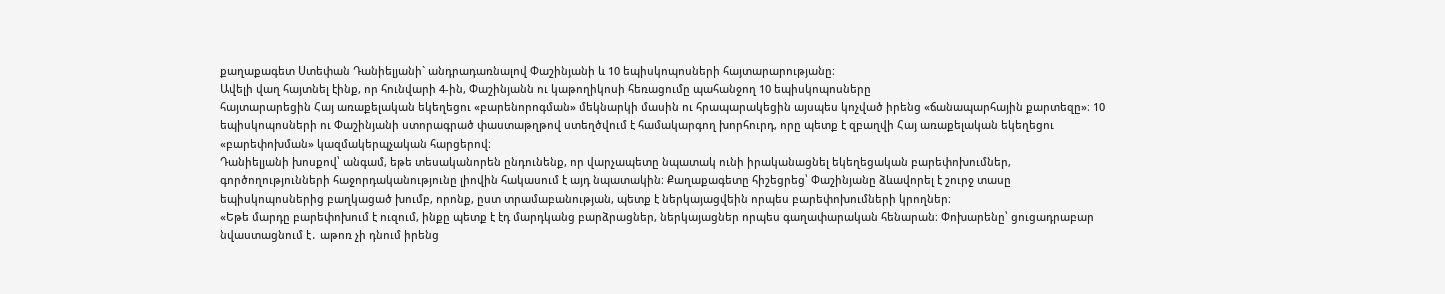քաղաքագետ Ստեփան Դանիելյանի` անդրադառնալով Փաշինյանի և 10 եպիսկոպոսների հայտարարությանը։
Ավելի վաղ հայտնել էինք, որ հունվարի 4-ին, Փաշինյանն ու կաթողիկոսի հեռացումը պահանջող 10 եպիսկոպոսները
հայտարարեցին Հայ առաքելական եկեղեցու «բարենորոգման» մեկնարկի մասին ու հրապարակեցին այսպես կոչված իրենց «ճանապարհային քարտեզը»։ 10 եպիսկոպոսների ու Փաշինյանի ստորագրած փաստաթղթով ստեղծվում է համակարգող խորհուրդ, որը պետք է զբաղվի Հայ առաքելական եկեղեցու «բարեփոխման» կազմակերպչական հարցերով։
Դանիելյանի խոսքով՝ անգամ, եթե տեսականորեն ընդունենք, որ վարչապետը նպատակ ունի իրականացնել եկեղեցական բարեփոխումներ, գործողությունների հաջորդականությունը լիովին հակասում է այդ նպատակին։ Քաղաքագետը հիշեցրեց՝ Փաշինյանը ձևավորել է շուրջ տասը եպիսկոպոսներից բաղկացած խումբ, որոնք, ըստ տրամաբանության, պետք է ներկայացվեին որպես բարեփոխումների կրողներ։
«Եթե մարդը բարեփոխում է ուզում, ինքը պետք է էդ մարդկանց բարձրացներ, ներկայացներ որպես գաղափարական հենարան։ Փոխարենը՝ ցուցադրաբար նվաստացնում է․ աթոռ չի դնում իրենց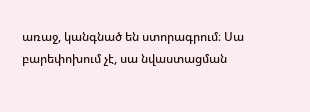առաջ, կանգնած են ստորագրում։ Սա բարեփոխում չէ, սա նվաստացման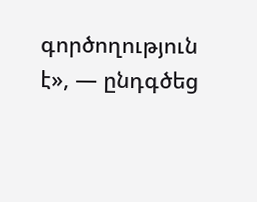գործողություն է», — ընդգծեց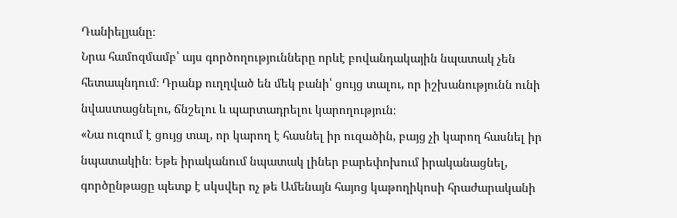Դանիելյանը։
Նրա համոզմամբ՝ այս գործողությունները որևէ բովանդակային նպատակ չեն հետապնդում։ Դրանք ուղղված են մեկ բանի՝ ցույց տալու, որ իշխանությունն ունի նվաստացնելու, ճնշելու և պարտադրելու կարողություն։
«Նա ուզում է ցույց տալ, որ կարող է հասնել իր ուզածին, բայց չի կարող հասնել իր նպատակին։ Եթե իրականում նպատակ լիներ բարեփոխում իրականացնել, գործընթացը պետք է սկսվեր ոչ թե Ամենայն հայոց կաթողիկոսի հրաժարականի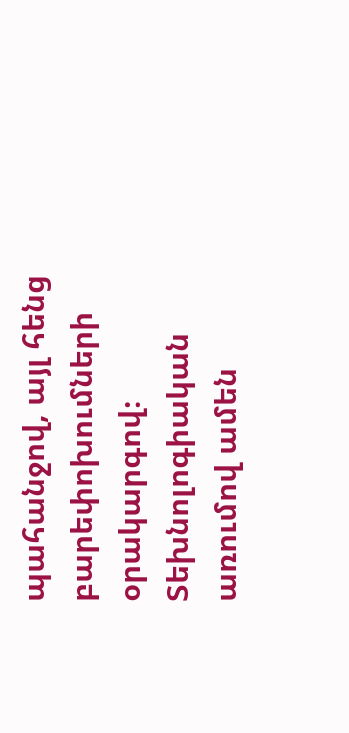պահանջով, այլ հենց բարեփոխումների օրակարգով։ Տեխնոլոգիական առումով ամեն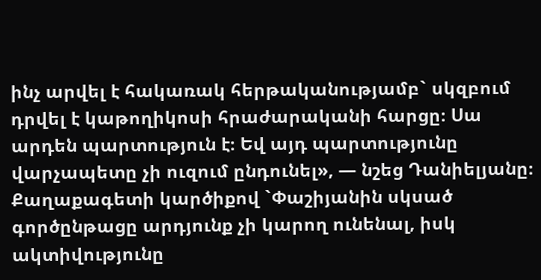ինչ արվել է հակառակ հերթականությամբ` սկզբում դրվել է կաթողիկոսի հրաժարականի հարցը։ Սա արդեն պարտություն է։ Եվ այդ պարտությունը վարչապետը չի ուզում ընդունել», — նշեց Դանիելյանը։
Քաղաքագետի կարծիքով `Փաշիյանին սկսած գործընթացը արդյունք չի կարող ունենալ, իսկ ակտիվությունը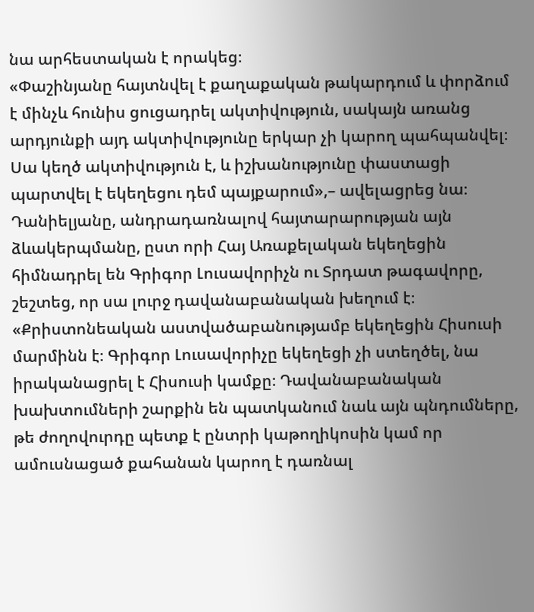նա արհեստական է որակեց։
«Փաշինյանը հայտնվել է քաղաքական թակարդում և փորձում է մինչև հունիս ցուցադրել ակտիվություն, սակայն առանց արդյունքի այդ ակտիվությունը երկար չի կարող պահպանվել։ Սա կեղծ ակտիվություն է, և իշխանությունը փաստացի պարտվել է եկեղեցու դեմ պայքարում»,– ավելացրեց նա։
Դանիելյանը, անդրադառնալով հայտարարության այն ձևակերպմանը, ըստ որի Հայ Առաքելական եկեղեցին հիմնադրել են Գրիգոր Լուսավորիչն ու Տրդատ թագավորը, շեշտեց, որ սա լուրջ դավանաբանական խեղում է։
«Քրիստոնեական աստվածաբանությամբ եկեղեցին Հիսուսի մարմինն է։ Գրիգոր Լուսավորիչը եկեղեցի չի ստեղծել, նա իրականացրել է Հիսուսի կամքը։ Դավանաբանական խախտումների շարքին են պատկանում նաև այն պնդումները, թե ժողովուրդը պետք է ընտրի կաթողիկոսին կամ որ ամուսնացած քահանան կարող է դառնալ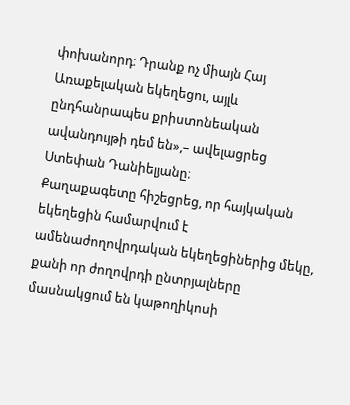փոխանորդ։ Դրանք ոչ միայն Հայ Առաքելական եկեղեցու, այլև ընդհանրապես քրիստոնեական ավանդույթի դեմ են»,– ավելացրեց Ստեփան Դանիելյանը։
Քաղաքագետը հիշեցրեց, որ հայկական եկեղեցին համարվում է ամենաժողովրդական եկեղեցիներից մեկը, քանի որ ժողովրդի ընտրյալները մասնակցում են կաթողիկոսի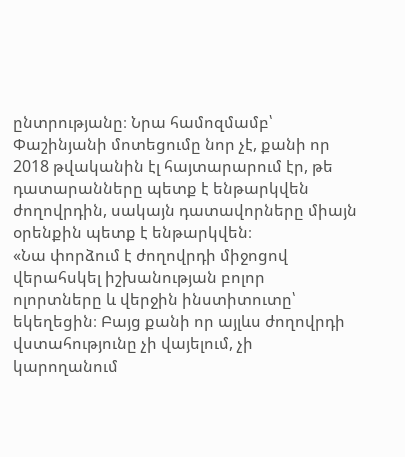ընտրությանը։ Նրա համոզմամբ՝ Փաշինյանի մոտեցումը նոր չէ, քանի որ 2018 թվականին էլ հայտարարում էր, թե դատարանները պետք է ենթարկվեն ժողովրդին, սակայն դատավորները միայն օրենքին պետք է ենթարկվեն։
«Նա փորձում է ժողովրդի միջոցով վերահսկել իշխանության բոլոր ոլորտները և վերջին ինստիտուտը՝ եկեղեցին։ Բայց քանի որ այլևս ժողովրդի վստահությունը չի վայելում, չի կարողանում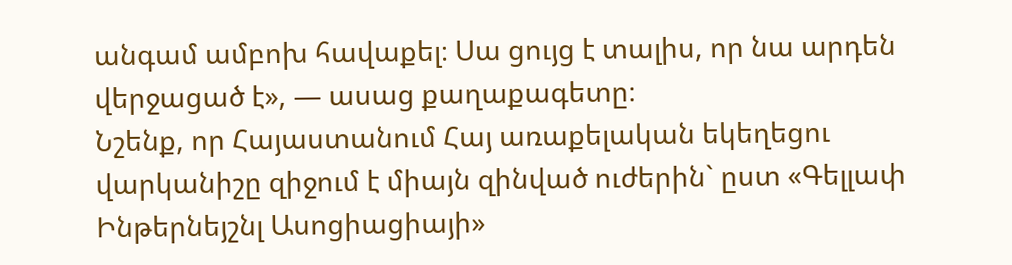անգամ ամբոխ հավաքել։ Սա ցույց է տալիս, որ նա արդեն վերջացած է», — ասաց քաղաքագետը։
Նշենք, որ Հայաստանում Հայ առաքելական եկեղեցու վարկանիշը զիջում է միայն զինված ուժերին` ըստ «Գելլափ Ինթերնեյշնլ Ասոցիացիայի»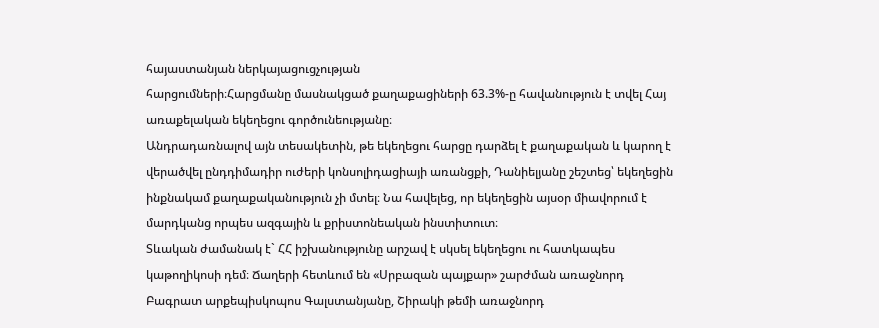հայաստանյան ներկայացուցչության
հարցումների։Հարցմանը մասնակցած քաղաքացիների 63.3%-ը հավանություն է տվել Հայ առաքելական եկեղեցու գործունեությանը։
Անդրադառնալով այն տեսակետին, թե եկեղեցու հարցը դարձել է քաղաքական և կարող է վերածվել ընդդիմադիր ուժերի կոնսոլիդացիայի առանցքի, Դանիելյանը շեշտեց՝ եկեղեցին ինքնակամ քաղաքականություն չի մտել։ Նա հավելեց, որ եկեղեցին այսօր միավորում է մարդկանց որպես ազգային և քրիստոնեական ինստիտուտ։
Տևական ժամանակ է` ՀՀ իշխանությունը արշավ է սկսել եկեղեցու ու հատկապես
կաթողիկոսի դեմ։ Ճաղերի հետևում են «Սրբազան պայքար» շարժման առաջնորդ
Բագրատ արքեպիսկոպոս Գալստանյանը, Շիրակի թեմի առաջնորդ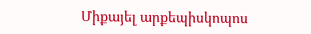Միքայել արքեպիսկոպոս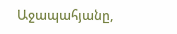Աջապահյանը,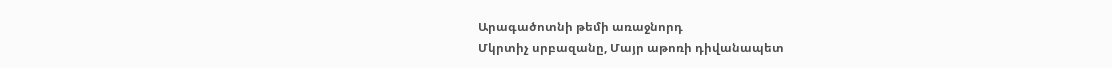Արագածոտնի թեմի առաջնորդ
Մկրտիչ սրբազանը, Մայր աթոռի դիվանապետ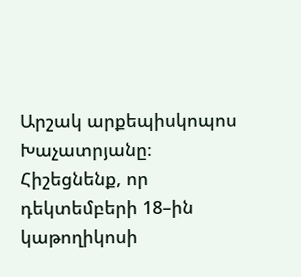Արշակ արքեպիսկոպոս Խաչատրյանը։
Հիշեցնենք, որ դեկտեմբերի 18–ին կաթողիկոսի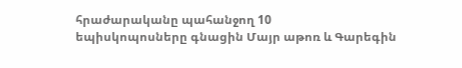հրաժարականը պահանջող 10
եպիսկոպոսները գնացին Մայր աթոռ և Գարեգին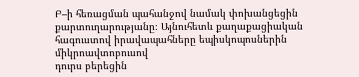Բ–ի հեռացման պահանջով նամակ փոխանցեցին քարտուղարությանը։ Այնուհետև քաղաքացիական հագուստով իրավապահները եպիսկոպոսներին միկրոավտոբուսով
դուրս բերեցին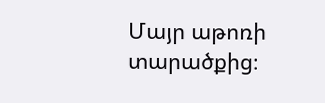Մայր աթոռի տարածքից։